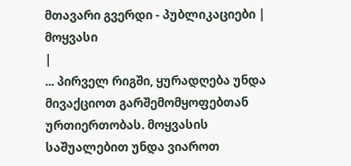მთავარი გვერდი - პუბლიკაციები |
მოყვასი
|
... პირველ რიგში, ყურადღება უნდა მივაქციოთ გარშემომყოფებთან ურთიერთობას. მოყვასის საშუალებით უნდა ვიაროთ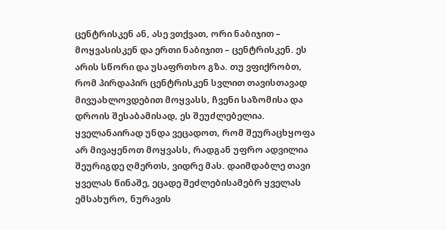ცენტრისკენ ან, ასე ვთქვათ, ორი ნაბიჯით – მოყვასისკენ და ერთი ნაბიჯით – ცენტრისკენ. ეს არის სწორი და უსაფრთხო გზა. თუ ვფიქრობთ, რომ პირდაპირ ცენტრისკენ სვლით თავისთავად მივუახლოვდებით მოყვასს, ჩვენი საზომისა და დროის შესაბამისად, ეს შეუძლებელია. ყველანაირად უნდა ვეცადოთ, რომ შეურაცხყოფა არ მივაყენოთ მოყვასს, რადგან უფრო ადვილია შეურიგდე ღმერთს, ვიდრე მას. დაიმდაბლე თავი ყველას წინაშე, ეცადე შეძლებისამებრ ყველას ემსახურო, ნურავის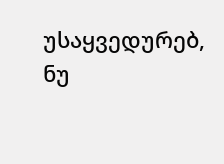უსაყვედურებ, ნუ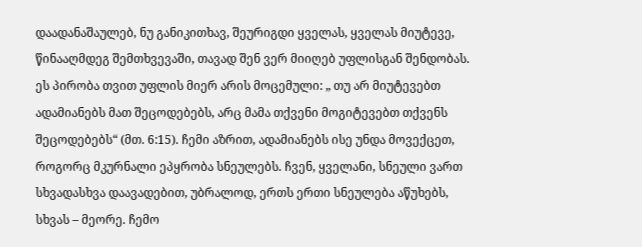დაადანაშაულებ, ნუ განიკითხავ, შეურიგდი ყველას, ყველას მიუტევე, წინააღმდეგ შემთხვევაში, თავად შენ ვერ მიიღებ უფლისგან შენდობას. ეს პირობა თვით უფლის მიერ არის მოცემული: „ თუ არ მიუტევებთ ადამიანებს მათ შეცოდებებს, არც მამა თქვენი მოგიტევებთ თქვენს შეცოდებებს“ (მთ. 6:15). ჩემი აზრით, ადამიანებს ისე უნდა მოვექცეთ, როგორც მკურნალი ეპყრობა სნეულებს. ჩვენ, ყველანი, სნეული ვართ სხვადასხვა დაავადებით, უბრალოდ, ერთს ერთი სნეულება აწუხებს, სხვას – მეორე. ჩემო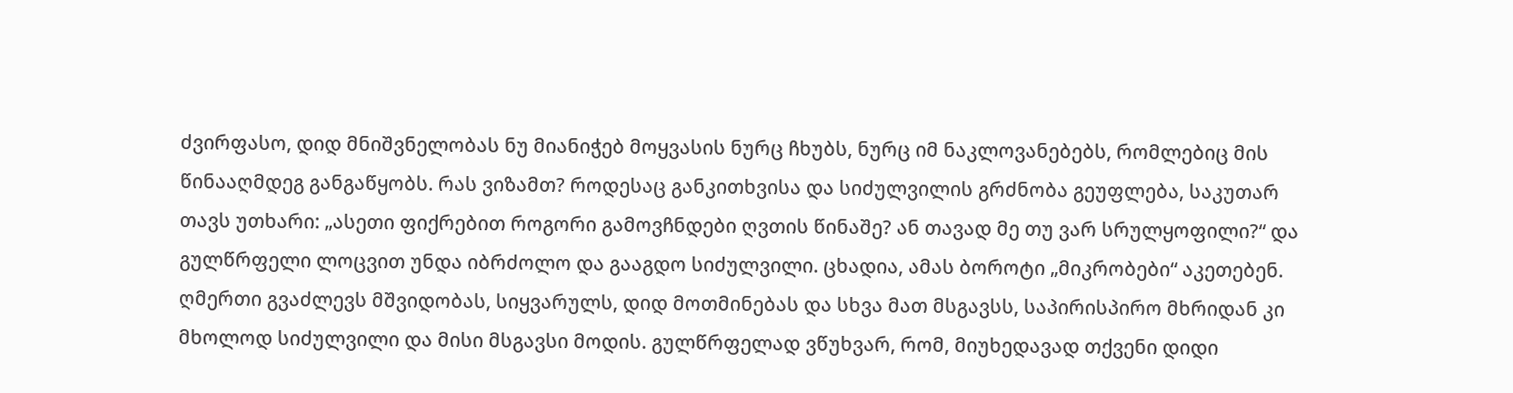ძვირფასო, დიდ მნიშვნელობას ნუ მიანიჭებ მოყვასის ნურც ჩხუბს, ნურც იმ ნაკლოვანებებს, რომლებიც მის წინააღმდეგ განგაწყობს. რას ვიზამთ? როდესაც განკითხვისა და სიძულვილის გრძნობა გეუფლება, საკუთარ თავს უთხარი: „ასეთი ფიქრებით როგორი გამოვჩნდები ღვთის წინაშე? ან თავად მე თუ ვარ სრულყოფილი?“ და გულწრფელი ლოცვით უნდა იბრძოლო და გააგდო სიძულვილი. ცხადია, ამას ბოროტი „მიკრობები“ აკეთებენ. ღმერთი გვაძლევს მშვიდობას, სიყვარულს, დიდ მოთმინებას და სხვა მათ მსგავსს, საპირისპირო მხრიდან კი მხოლოდ სიძულვილი და მისი მსგავსი მოდის. გულწრფელად ვწუხვარ, რომ, მიუხედავად თქვენი დიდი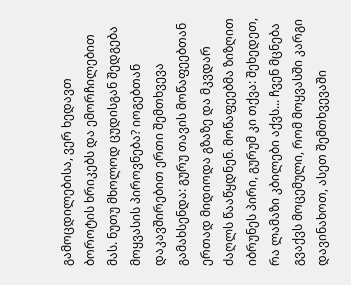გამოცდილებისა, ვერ ხედავთ ბოროტის ხრიკებს და ემორჩილებით მას. ნუთუ მხოლოდ ცუდისგან შედგება მოყვასის პიროვნება? იოგებთან დაკავშირებით ერთი შემთხვევა გამახსენდა: გურუ თავის მოწაფეებთან ერთად მიდიოდა გზაზე და მკვდარ ძაღლს წააწყდნენ. მოწაფეებმა ზიზღით იბრუნეს პირი, გურუმ კი თქვა: შეხედეთ, რა ლამაზი კბილები აქვს... ჩვენ მცნება გვაქვს მოცემული, რომ მოყვასში კარგი დავინახოთ, ასეთ შემთხვევაში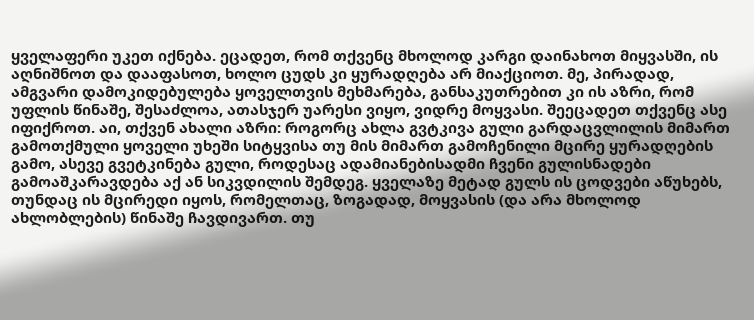ყველაფერი უკეთ იქნება. ეცადეთ, რომ თქვენც მხოლოდ კარგი დაინახოთ მიყვასში, ის აღნიშნოთ და დააფასოთ, ხოლო ცუდს კი ყურადღება არ მიაქციოთ. მე, პირადად, ამგვარი დამოკიდებულება ყოველთვის მეხმარება, განსაკუთრებით კი ის აზრი, რომ უფლის წინაშე, შესაძლოა, ათასჯერ უარესი ვიყო, ვიდრე მოყვასი. შეეცადეთ თქვენც ასე იფიქროთ. აი, თქვენ ახალი აზრი: როგორც ახლა გვტკივა გული გარდაცვლილის მიმართ გამოთქმული ყოველი უხეში სიტყვისა თუ მის მიმართ გამოჩენილი მცირე ყურადღების გამო, ასევე გვეტკინება გული, როდესაც ადამიანებისადმი ჩვენი გულისნადები გამოაშკარავდება აქ ან სიკვდილის შემდეგ. ყველაზე მეტად გულს ის ცოდვები აწუხებს, თუნდაც ის მცირედი იყოს, რომელთაც, ზოგადად, მოყვასის (და არა მხოლოდ ახლობლების) წინაშე ჩავდივართ. თუ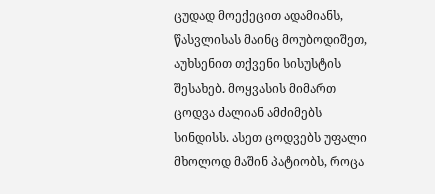ცუდად მოექეცით ადამიანს, წასვლისას მაინც მოუბოდიშეთ, აუხსენით თქვენი სისუსტის შესახებ. მოყვასის მიმართ ცოდვა ძალიან ამძიმებს სინდისს. ასეთ ცოდვებს უფალი მხოლოდ მაშინ პატიობს, როცა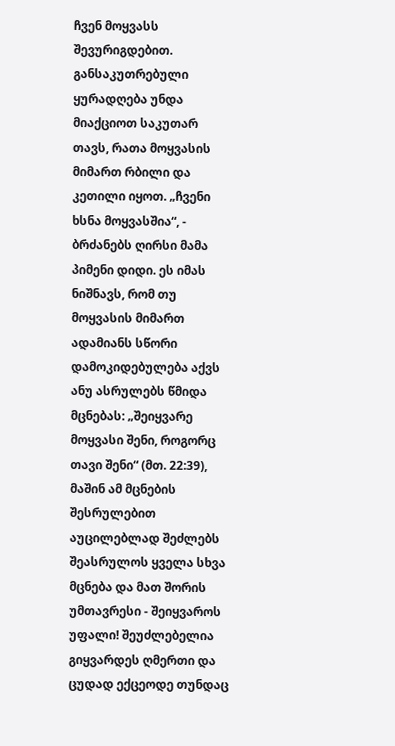ჩვენ მოყვასს შევურიგდებით. განსაკუთრებული ყურადღება უნდა მიაქციოთ საკუთარ თავს, რათა მოყვასის მიმართ რბილი და კეთილი იყოთ. „ჩვენი ხსნა მოყვასშია“, - ბრძანებს ღირსი მამა პიმენი დიდი. ეს იმას ნიშნავს, რომ თუ მოყვასის მიმართ ადამიანს სწორი დამოკიდებულება აქვს ანუ ასრულებს წმიდა მცნებას: „შეიყვარე მოყვასი შენი, როგორც თავი შენი“ (მთ. 22:39), მაშინ ამ მცნების შესრულებით აუცილებლად შეძლებს შეასრულოს ყველა სხვა მცნება და მათ შორის უმთავრესი - შეიყვაროს უფალი! შეუძლებელია გიყვარდეს ღმერთი და ცუდად ექცეოდე თუნდაც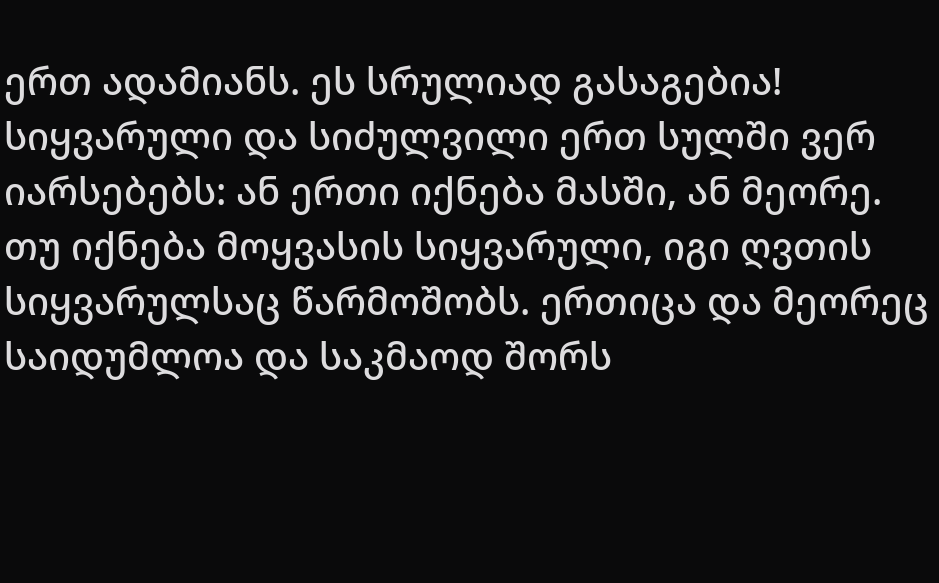ერთ ადამიანს. ეს სრულიად გასაგებია! სიყვარული და სიძულვილი ერთ სულში ვერ იარსებებს: ან ერთი იქნება მასში, ან მეორე. თუ იქნება მოყვასის სიყვარული, იგი ღვთის სიყვარულსაც წარმოშობს. ერთიცა და მეორეც საიდუმლოა და საკმაოდ შორს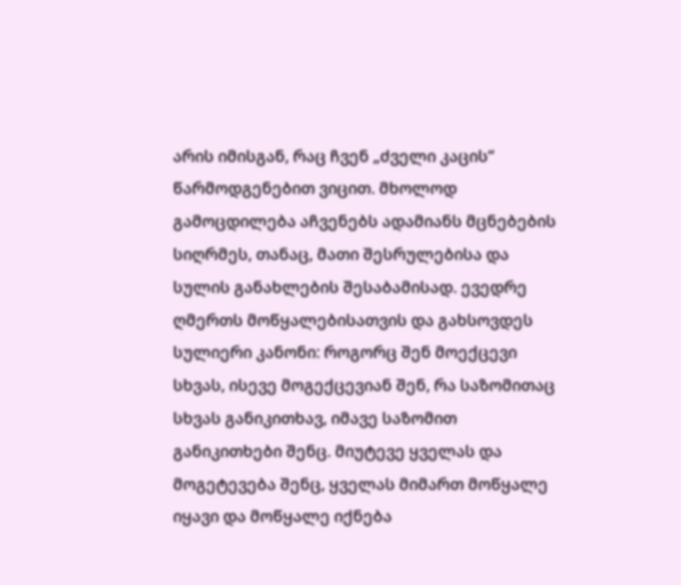არის იმისგან, რაც ჩვენ „ძველი კაცის“ წარმოდგენებით ვიცით. მხოლოდ გამოცდილება აჩვენებს ადამიანს მცნებების სიღრმეს, თანაც, მათი შესრულებისა და სულის განახლების შესაბამისად. ევედრე ღმერთს მოწყალებისათვის და გახსოვდეს სულიერი კანონი: როგორც შენ მოექცევი სხვას, ისევე მოგექცევიან შენ, რა საზომითაც სხვას განიკითხავ, იმავე საზომით განიკითხები შენც. მიუტევე ყველას და მოგეტევება შენც, ყველას მიმართ მოწყალე იყავი და მოწყალე იქნება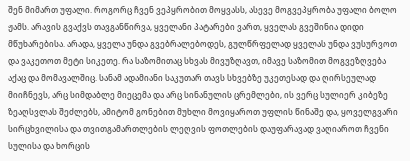შენ მიმართ უფალი. როგორც ჩვენ ვეპყრობით მოყვასს, ასევე მოგვეპყრობა უფალი ბოლო ჟამს. არავის გვაქვს თავგანწირვა, ყველანი პატარები ვართ, ყველას გვეშინია დიდი მწუხარებისა. არადა, ყველა უნდა გვებრალებოდეს, გულწრფელად ყველას უნდა ვუსურვოთ და ვაკეთოთ მეტი სიკეთე. რა საზომითაც სხვას მივუზღავთ, იმავე საზომით მოგვეზღვება აქაც და მომავალშიც. სანამ ადამიანი საკუთარ თავს სხვებზე უკეთესად და ღირსეულად მიიჩნევს, არც სიმდაბლე მიეცემა და არც სინანულის ცრემლები, ის ვერც სულიერ კიბეზე ზეაღსვლას შეძლებს, ამიტომ გონებით მუხლი მოვიყაროთ უფლის წინაშე და, ყოველგვარი სირცხვილისა და თვითგამართლების ლეღვის ფოთლების დაუფარავად ვაღიაროთ ჩვენი სულისა და ხორცის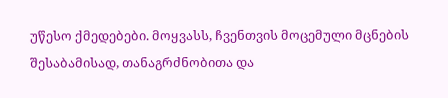უწესო ქმედებები. მოყვასს, ჩვენთვის მოცემული მცნების შესაბამისად, თანაგრძნობითა და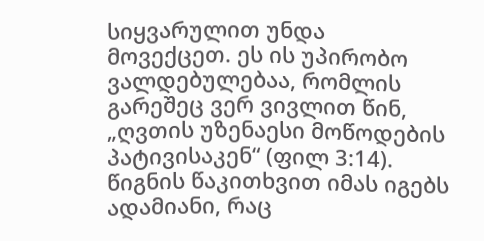სიყვარულით უნდა მოვექცეთ. ეს ის უპირობო ვალდებულებაა, რომლის გარეშეც ვერ ვივლით წინ, „ღვთის უზენაესი მოწოდების პატივისაკენ“ (ფილ 3:14). წიგნის წაკითხვით იმას იგებს ადამიანი, რაც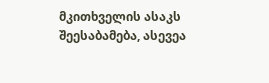მკითხველის ასაკს შეესაბამება, ასევეა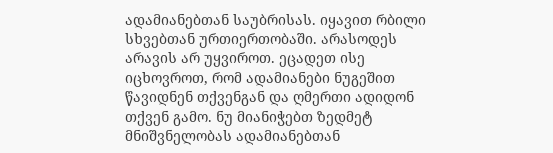ადამიანებთან საუბრისას. იყავით რბილი სხვებთან ურთიერთობაში. არასოდეს არავის არ უყვიროთ. ეცადეთ ისე იცხოვროთ, რომ ადამიანები ნუგეშით წავიდნენ თქვენგან და ღმერთი ადიდონ თქვენ გამო. ნუ მიანიჭებთ ზედმეტ მნიშვნელობას ადამიანებთან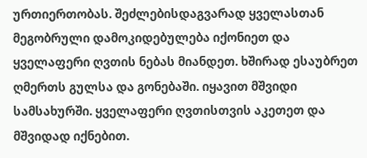ურთიერთობას. შეძლებისდაგვარად ყველასთან მეგობრული დამოკიდებულება იქონიეთ და ყველაფერი ღვთის ნებას მიანდეთ. ხშირად ესაუბრეთ ღმერთს გულსა და გონებაში. იყავით მშვიდი სამსახურში. ყველაფერი ღვთისთვის აკეთეთ და მშვიდად იქნებით.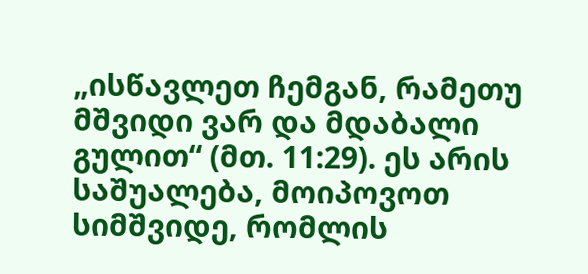„ისწავლეთ ჩემგან, რამეთუ მშვიდი ვარ და მდაბალი გულით“ (მთ. 11:29). ეს არის საშუალება, მოიპოვოთ სიმშვიდე, რომლის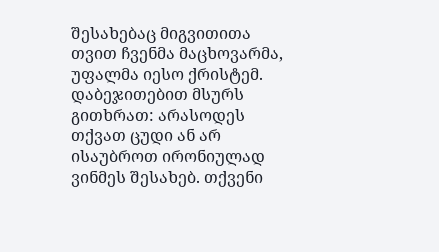შესახებაც მიგვითითა თვით ჩვენმა მაცხოვარმა, უფალმა იესო ქრისტემ. დაბეჯითებით მსურს გითხრათ: არასოდეს თქვათ ცუდი ან არ ისაუბროთ ირონიულად ვინმეს შესახებ. თქვენი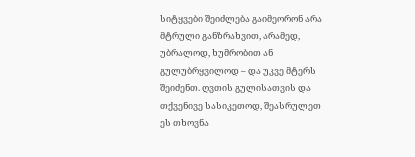სიტყვები შეიძლება გაიმეორონ არა მტრული განზრახვით, არამედ, უბრალოდ, ხუმრობით ან გულუბრყვილოდ – და უკვე მტერს შეიძენთ. ღვთის გულისათვის და თქვენივე სასიკეთოდ, შეასრულეთ ეს თხოვნა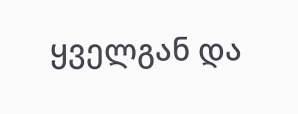ყველგან და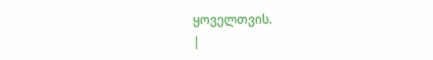ყოველთვის.
|